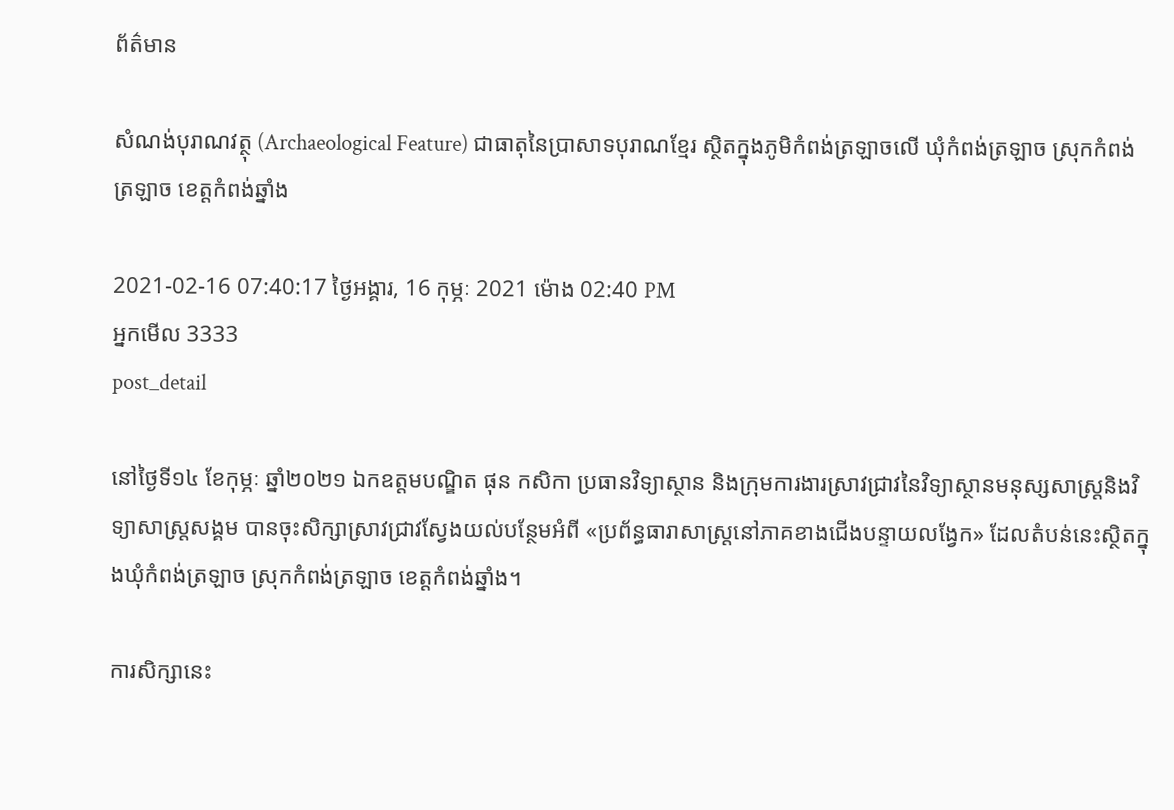ព័ត៌មាន

សំណង់បុរាណវត្ថុ (Archaeological Feature) ជាធាតុនៃប្រាសាទបុរាណខ្មែរ ស្ថិតក្នុងភូមិកំពង់ត្រឡាចលើ ឃុំកំពង់ត្រឡាច ស្រុកកំពង់ត្រឡាច ខេត្តកំពង់ឆ្នាំង

2021-02-16 07:40:17 ថ្ងៃអង្គារ, 16 កុម្ភៈ 2021 ម៉ោង 02:40 PM
អ្នកមើល 3333
post_detail

នៅថ្ងៃទី១៤ ខែកុម្ភៈ ឆ្នាំ២០២១ ឯកឧត្តមបណ្ឌិត ផុន កសិកា ប្រធានវិទ្យាស្ថាន និងក្រុមការងារស្រាវជ្រាវនៃវិទ្យាស្ថានមនុស្សសាស្ត្រនិងវិទ្យាសាស្ត្រសង្គម បានចុះសិក្សាស្រាវជ្រាវស្វែងយល់បន្ថែមអំពី «ប្រព័ន្ធធារាសាស្ត្រនៅភាគខាងជើងបន្ទាយលង្វែក» ដែលតំបន់នេះស្ថិតក្នុងឃុំកំពង់ត្រឡាច ស្រុកកំពង់ត្រឡាច ខេត្តកំពង់ឆ្នាំង។

ការសិក្សានេះ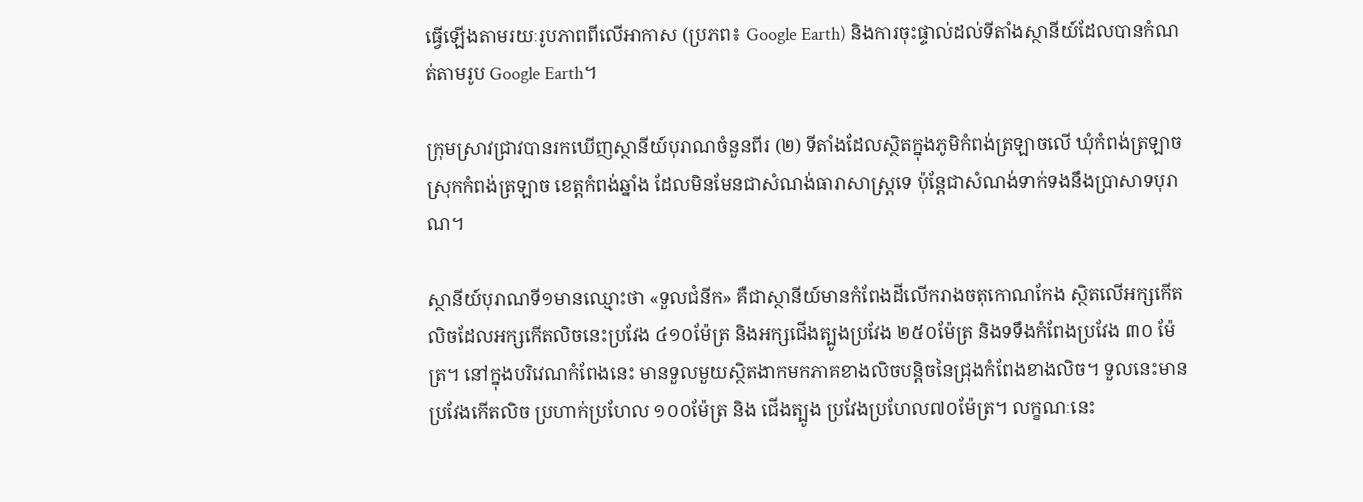ធ្វើឡើងតាមរយៈរូបភាពពីលើអាកាស (ប្រភព៖ Google Earth) និងការចុះផ្ទាល់ដល់ទីតាំងស្ថានីយ៍ដែលបានកំណត់តាមរូប Google Earth។

ក្រុមស្រាវជ្រាវបានរកឃើញស្ថានីយ៍បុរាណចំនួនពីរ (២) ទីតាំងដែលស្ថិតក្នុងភូមិកំពង់ត្រឡាចលើ ឃុំកំពង់ត្រឡាច ស្រុកកំពង់ត្រឡាច ខេត្តកំពង់ឆ្នាំង ដែលមិនមែនជាសំណង់ធារាសាស្ត្រទេ ប៉ុន្តែជាសំណង់ទាក់ទងនឹងប្រាសាទបុរាណ។

ស្ថានីយ៍បុរាណទី១មានឈ្មោះថា «ទួលជំនីក» គឺជាស្ថានីយ៍មានកំពែងដីលើករាងចតុកោណកែង ស្ថិតលើអក្សកើត លិចដែលអក្សកើតលិចនេះប្រវែង ៤១០ម៉ែត្រ និងអក្សជើងត្បូងប្រវែង ២៥០ម៉ែត្រ និងទទឹងកំពែងប្រវែង ៣០ ម៉ែត្រ។ នៅក្នុងបរិវេណកំពែងនេះ មានទួលមួយស្ថិតងាកមកភាគខាងលិចបន្តិចនៃជ្រុងកំពែងខាងលិច។ ទួលនេះមានប្រវែងកើតលិច ប្រហាក់ប្រហែល ១០០ម៉ែត្រ និង ជើងត្បូង ប្រវែងប្រហែល៧០ម៉ែត្រ។ លក្ខណៈនេះ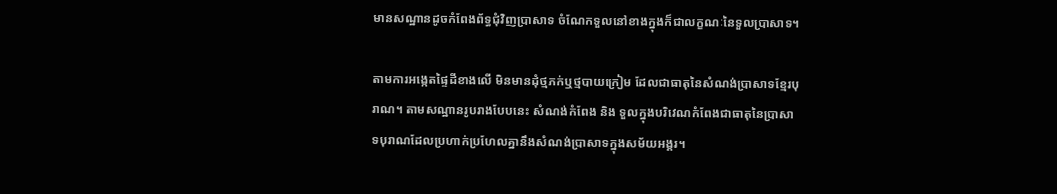មានសណ្ឋានដូចកំពែងព័ទ្ធជុំវិញប្រាសាទ ចំណែកទួលនៅខាងក្នុងក៏ជាលក្ខណៈនៃទួលប្រាសាទ។

តាមការអង្កេតផ្ទៃដីខាងលើ មិនមានដុំថ្មភក់ឬថ្មបាយក្រៀម ដែលជាធាតុនៃសំណង់ប្រាសាទខ្មែរបុរាណ។ តាមសណ្ឋានរូបរាងបែបនេះ សំណង់កំពែង និង ទួលក្នុងបរិវេណកំពែងជាធាតុនៃប្រាសាទបុរាណដែលប្រហាក់ប្រហែលគ្នានឹងសំណង់ប្រាសាទក្នុងសម័យអង្គរ។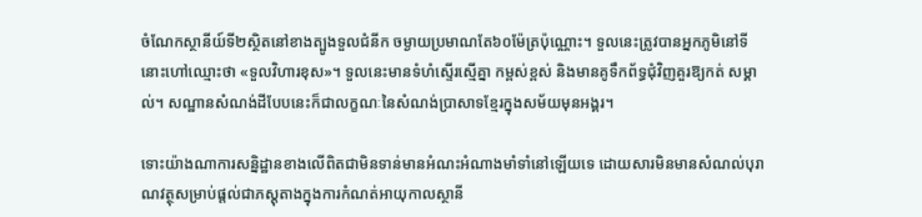ចំណែកស្ថានីយ៍ទី២ស្ថិតនៅខាងត្បូងទួលជំនីក ចម្ងាយប្រមាណតែ៦០ម៉ែត្រប៉ុណ្ណោះ។ ទួលនេះត្រូវបានអ្នកភូមិនៅទីនោះហៅឈ្មោះថា «ទួលវិហារខុស»។ ទួលនេះមានទំហំស្ទើរស្មើគ្នា កម្ពស់ខ្ពស់ និងមានគូទឹកព័ទ្ធជុំវិញគួរឱ្យកត់ សម្គាល់។ សណ្ឋានសំណង់ដីបែបនេះក៏ជាលក្ខណៈនៃសំណង់ប្រាសាទខ្មែរក្នុងសម័យមុនអង្គរ។

ទោះយ៉ាងណាការសន្និដ្ឋានខាងលើពិតជាមិនទាន់មានអំណះអំណាងមាំទាំនៅឡើយទេ ដោយសារមិនមានសំណល់បុរាណវត្ថុសម្រាប់ផ្ដល់ជាភស្តុតាងក្នុងការកំណត់អាយុកាលស្ថានី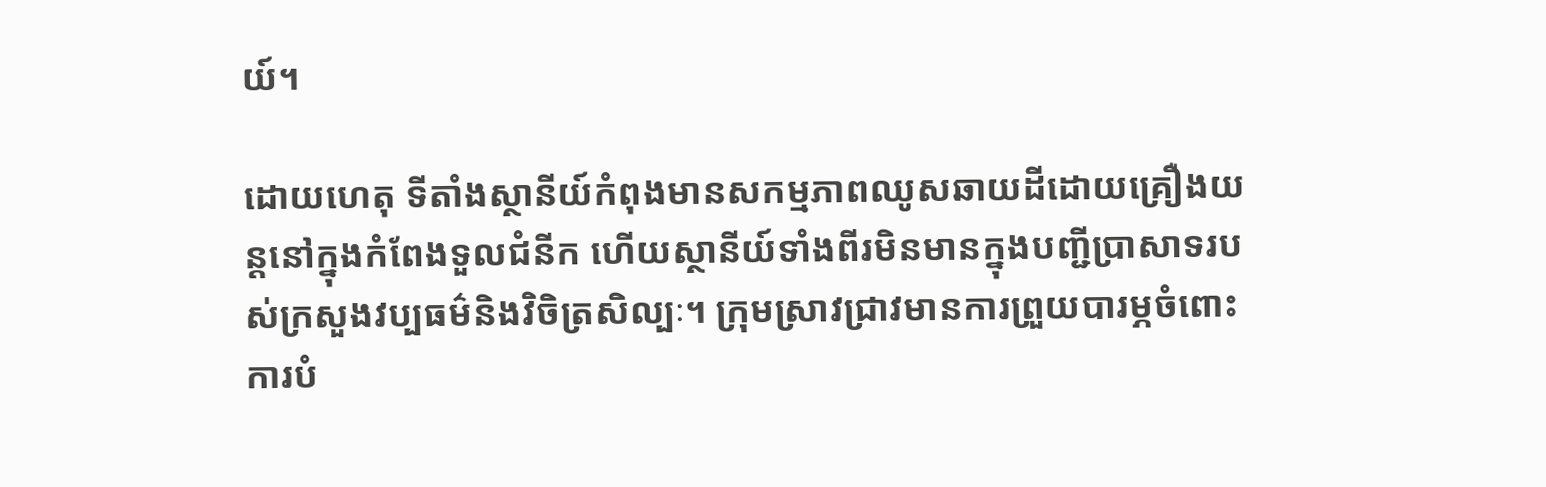យ៍។

ដោយហេតុ ទីតាំងស្ថានីយ៍កំពុងមានសកម្មភាពឈូសឆាយដីដោយគ្រឿងយន្តនៅក្នុងកំពែងទួលជំនីក ហើយស្ថានីយ៍ទាំងពីរមិនមានក្នុងបញ្ជីប្រាសាទរបស់ក្រសួងវប្បធម៌និងវិចិត្រសិល្បៈ។ ក្រុមស្រាវជ្រាវមានការព្រួយបារម្ភចំពោះការបំ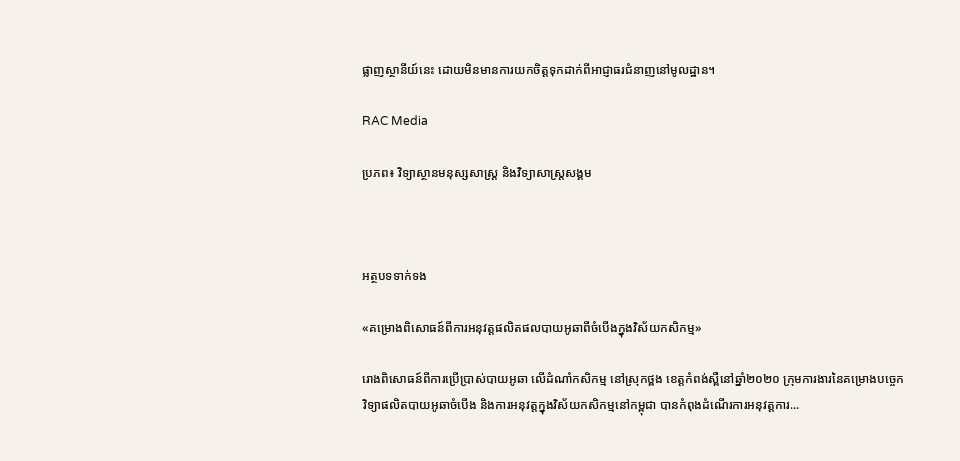ផ្លាញស្ថានីយ៍នេះ ដោយមិនមានការយកចិត្តទុកដាក់ពីអាជ្ញាធរជំនាញនៅមូលដ្ឋាន។

RAC Media

ប្រភព៖ វិទ្យាស្ថានមនុស្សសាស្ត្រ និងវិទ្យាសាស្ត្រសង្គម



អត្ថបទទាក់ទង

«គម្រោងពិសោធន៍ពីការអនុវត្តផលិតផលបាយអូឆាពីចំបើងក្នុងវិស័យកសិកម្ម»

រោងពិសោធន៍ពីការប្រើប្រាស់បាយអូឆា លើដំណាំកសិកម្ម នៅស្រុកថ្ពង ខេត្តកំពង់ស្ពឺនៅឆ្នាំ២០២០ ក្រុមការងារនៃគម្រោងបច្ចេកវិទ្យាផលិតបាយអូឆាចំបើង និងការអនុវត្តក្នុងវិស័យកសិកម្មនៅកម្ពុជា បានកំពុងដំណើរការអនុវត្តការ...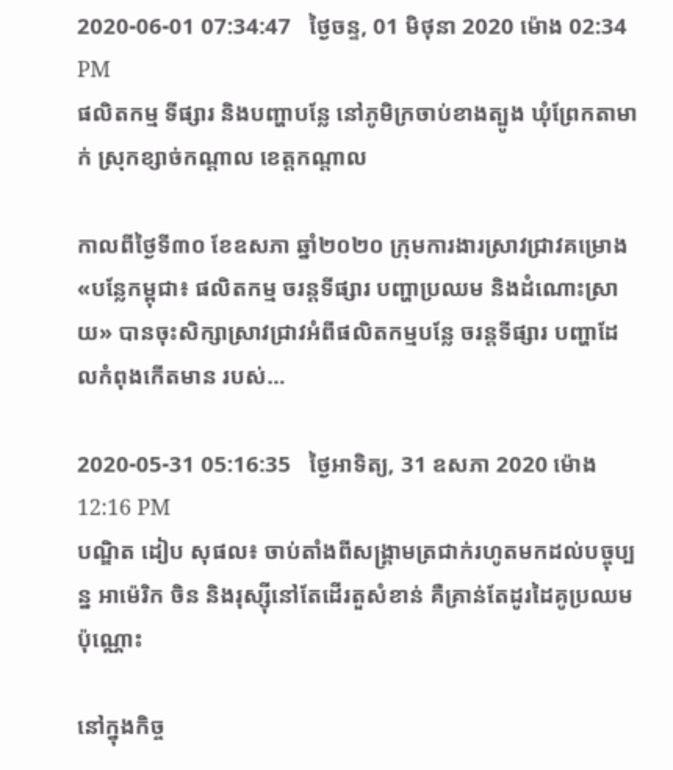2020-06-01 07:34:47   ថ្ងៃចន្ទ, 01 មិថុនា 2020 ម៉ោង 02:34 PM
ផលិតកម្ម ទីផ្សារ និងបញ្ហាបន្លែ នៅភូមិក្រចាប់ខាងត្បូង ឃុំព្រែកតាមាក់ ស្រុកខ្សាច់កណ្ដាល ខេត្តកណ្ដាល

កាលពីថ្ងៃទី៣០ ខែឧសភា ឆ្នាំ២០២០ ក្រុមការងារស្រាវជ្រាវគម្រោង «បន្លែកម្ពុជា៖ ផលិតកម្ម ចរន្តទីផ្សារ បញ្ហាប្រឈម និងដំណោះស្រាយ» បានចុះសិក្សាស្រាវជ្រាវអំពីផលិតកម្មបន្លែ ចរន្តទីផ្សារ បញ្ហាដែលកំពុងកើតមាន របស់...

2020-05-31 05:16:35   ថ្ងៃអាទិត្យ, 31 ឧសភា 2020 ម៉ោង 12:16 PM
បណ្ឌិត ដៀប សុផល៖ ចាប់តាំងពីសង្គ្រាមត្រជាក់រហូតមកដល់បច្ចុប្បន្ន អាម៉េរិក ចិន និងរុស្ស៊ីនៅតែដើរតួសំខាន់ គឺគ្រាន់តែដូរដៃគូប្រឈមប៉ុណ្ណោះ

នៅក្នុងកិច្ច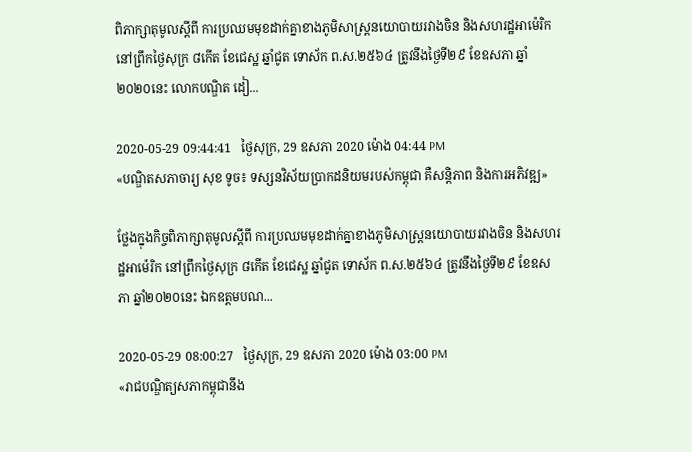ពិភាក្សាតុមូលស្តីពី ការប្រឈមមុខដាក់គ្នាខាងភូមិសាស្ត្រនយោបាយរវាងចិន និងសហរដ្ឋអាម៉េរិក នៅព្រឹកថ្ងៃសុក្រ ៨កើត ខែជេស្ឋ ឆ្នាំជូត ទោស័ក ព.ស.២៥៦៤ ត្រូវនឹងថ្ងៃទី២៩ ខែឧសភា ឆ្នាំ២០២០នេះ លោកបណ្ឌិត ដៀ...

2020-05-29 09:44:41   ថ្ងៃសុក្រ, 29 ឧសភា 2020 ម៉ោង 04:44 PM
«បណ្ឌិតសភាចារ្យ សុខ ទូច៖ ទស្សនវិស័យប្រាកដនិយមរបស់កម្ពុជា គឺសន្តិភាព និងការអភិវឌ្ឍ»

ថ្លែងក្នុងកិច្ចពិភាក្សាតុមូលស្តីពី ការប្រឈមមុខដាក់គ្នាខាងភូមិសាស្ត្រនយោបាយរវាងចិន និងសហរដ្ឋអាម៉េរិក នៅព្រឹកថ្ងៃសុក្រ ៨កើត ខែជេស្ឋ ឆ្នាំជូត ទោស័ក ព.ស.២៥៦៤ ត្រូវនឹងថ្ងៃទី២៩ ខែឧសភា ឆ្នាំ២០២០នេះ ឯកឧត្តមបណ...

2020-05-29 08:00:27   ថ្ងៃសុក្រ, 29 ឧសភា 2020 ម៉ោង 03:00 PM
«រាជបណ្ឌិត្យសភាកម្ពុជានឹង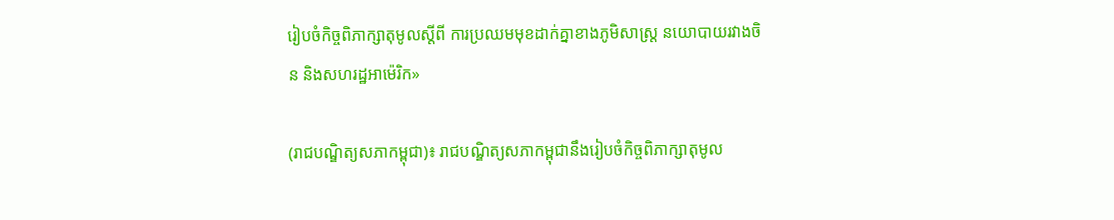រៀបចំកិច្ចពិភាក្សាតុមូលស្តីពី ការប្រឈមមុខដាក់គ្នាខាងភូមិសាស្ត្រ នយោបាយរវាងចិន និងសហរដ្ឋអាម៉េរិក»

(រាជបណ្ឌិត្យសភាកម្ពុជា)៖ រាជបណ្ឌិត្យសភាកម្ពុជានឹងរៀបចំកិច្ចពិភាក្សាតុមូល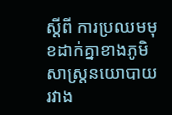ស្តីពី ការប្រឈមមុខដាក់គ្នាខាងភូមិសាស្ត្រនយោបាយរវាង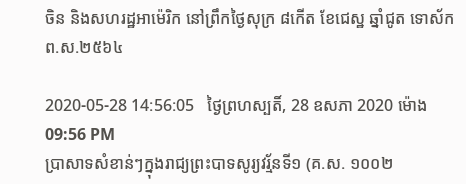ចិន និងសហរដ្ឋអាម៉េរិក នៅព្រឹកថ្ងៃសុក្រ ៨កើត ខែជេស្ឋ ឆ្នាំជូត ទោស័ក ព.ស.២៥៦៤

2020-05-28 14:56:05   ថ្ងៃព្រហស្បតិ៍, 28 ឧសភា 2020 ម៉ោង 09:56 PM
ប្រាសាទសំខាន់ៗក្នុងរាជ្យព្រះបាទសូរ្យវរ្ម័នទី១ (គ.ស. ១០០២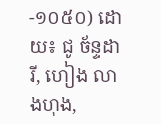-១០៥០) ដោយ៖ ជូ ច័ន្ទដារី, ហៀង លាងហុង,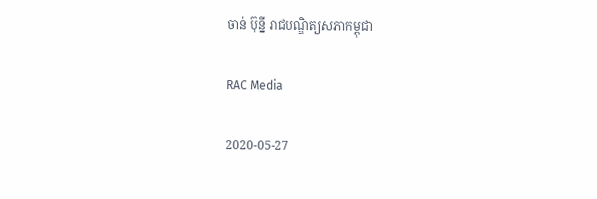ចាន់ ប៊ុន្នី រាជបណ្ឌិត្យសភាកម្ពុជា

RAC Media

2020-05-27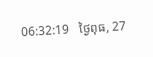06:32:19   ថ្ងៃពុធ, 27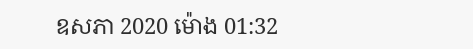ឧសភា 2020 ម៉ោង 01:32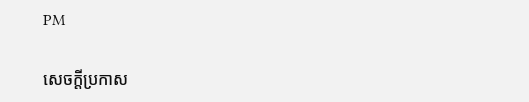PM

សេចក្តីប្រកាស